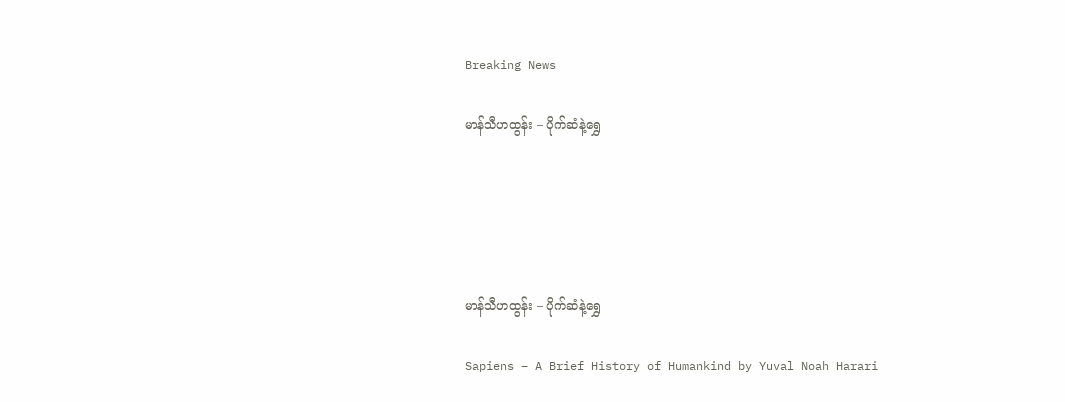Breaking News

မာန်သီဟထွန်း – ပိုက်ဆံနဲ့ရွှေ





မာန်သီဟထွန်း – ပိုက်ဆံနဲ့ရွှေ

Sapiens – A Brief History of Humankind by Yuval Noah Harari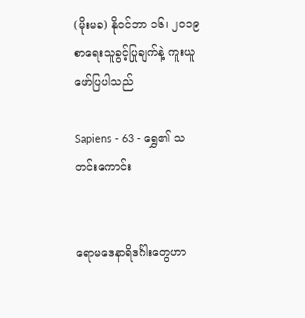(မိုးမခ) နိုဝင်ဘာ ၁၆၊ ၂၀၁၉
စာရေးသူခွင့်ပြုချက်နဲ့ ကူးယူဖော်ပြပါသည်

Sapiens - 63 - ရွှေ၏ သတင်းကောင်း


ရောမဒေနာရိဒင်္ဂါးတွေဟာ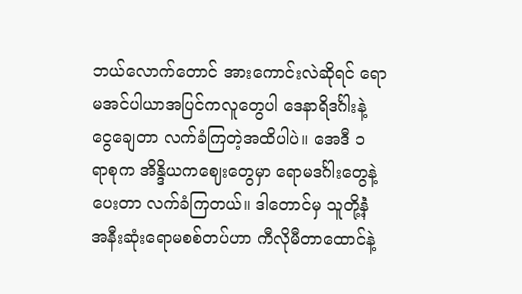ဘယ်လောက်တောင် အားကောင်းလဲဆိုရင် ရောမအင်ပါယာအပြင်ကလူတွေပါ ဒေနာရိဒင်္ဂါးနဲ့ ငွေချေတာ လက်ခံကြတဲ့အထိပါပဲ။ အေဒီ ၁ ရာစုက အိန္ဒိယကဈေးတွေမှာ ရောမဒင်္ဂါးတွေနဲ့ပေးတာ လက်ခံကြတယ်။ ဒါတောင်မှ သူတို့နဲံ့ အနီးဆုံးရောမစစ်တပ်ဟာ ကီလိုမီတာထောင်နဲ့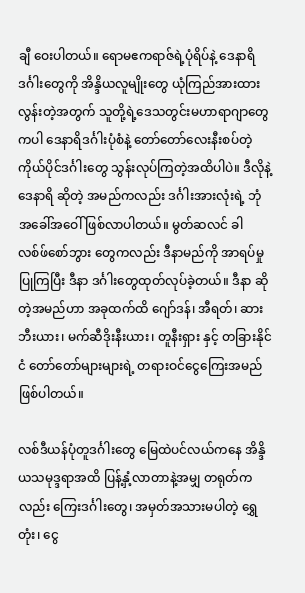ချီ ဝေးပါတယ်။ ရောမဧကရာဇ်ရဲ့ပုံရိပ်နဲ့ ဒေနာရိဒင်္ဂါးတွေကို အိန္ဒိယလူမျိုးတွေ ယုံကြည်အားထားလွန်းတဲ့အတွက် သူတို့ရဲ့ဒေသတွင်းမဟာရာဂျာတွေကပါ ဒေနာရိဒင်္ဂါးပုံစံနဲ့ တော်တော်လေးနီးစပ်တဲ့ ကိုယ်ပိုင်ဒင်္ဂါးတွေ သွန်းလုပ်ကြတဲ့အထိပါပဲ။ ဒီလိုနဲ့ ဒေနာရိ ဆိုတဲ့ အမည်ကလည်း ဒင်္ဂါးအားလုံးရဲ့ ဘုံအခေါ်အဝေါ် ဖြစ်လာပါတယ်။ မွတ်ဆလင် ခါလစ်ဖ်စော်ဘွား တွေကလည်း ဒီနာမည်ကို အာရပ်မှု ပြုကြပြီး ဒီနာ ဒင်္ဂါးတွေထုတ်လုပ်ခဲ့တယ်။ ဒီနာ ဆိုတဲ့အမည်ဟာ အခုထက်ထိ ဂျော်ဒန်၊ အီရတ်၊ ဆားဘီးယား၊ မက်ဆီဒိုးနီးယား၊ တူနီးရှား နှင့် တခြားနိုင်ငံ တော်တော်များများရဲ့ တရားဝင်ငွေကြေးအမည် ဖြစ်ပါတယ်။

လစ်ဒီယန်ပုံတူဒင်္ဂါးတွေ မြေထဲပင်လယ်ကနေ အိန္ဒိယသမုဒ္ဒရာအထိ ပြန့်နှံ့လာတာနဲ့အမျှ တရုတ်ကလည်း ကြေးဒင်္ဂါးတွေ၊ အမှတ်အသားမပါတဲ့ ရွှေတုံး၊ ငွေ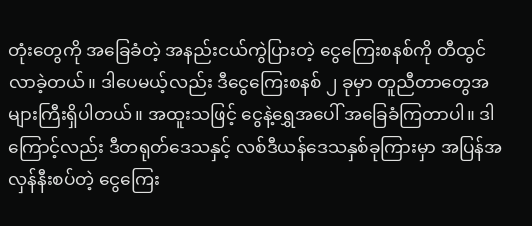တုံးတွေကို အခြေခံတဲ့ အနည်းငယ်ကွဲပြားတဲ့ ငွေကြေးစနစ်ကို တီထွင်လာခဲ့တယ်။ ဒါပေမယ့်လည်း ဒီငွေကြေးစနစ် ၂ ခုမှာ တူညီတာတွေအများကြီးရှိပါတယ်။ အထူးသဖြင့် ငွေနဲ့ရွှေအပေါ် အခြေခံကြတာပါ။ ဒါကြောင့်လည်း ဒီတရုတ်ဒေသနှင့် လစ်ဒီယန်ဒေသနှစ်ခုကြားမှာ အပြန်အလှန်နီးစပ်တဲ့ ငွေကြေး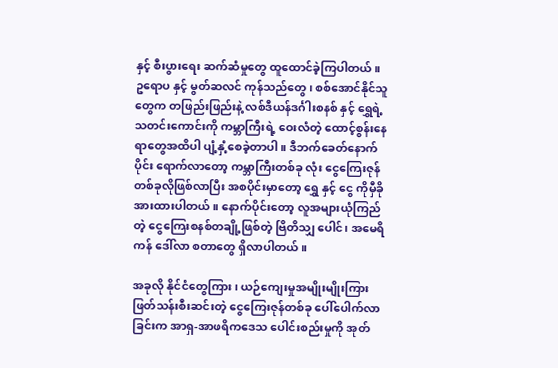နှင့် စီးပွားရေး ဆက်ဆံမှုတွေ ထူထောင်ခဲ့ကြပါတယ်။ ဥရောပ နှင့် မွတ်ဆလင် ကုန်သည်တွေ၊ စစ်အောင်နိုင်သူတွေက တဖြည်းဖြည်းနဲ့ လစ်ဒီယန်ဒင်္ဂါးစနစ် နှင့် ရွှေရဲ့သတင်းကောင်းကို ကမ္ဘာကြီးရဲ့ ဝေးလံတဲ့ ထောင့်စွန်းနေရာတွေအထိပါ ပျံ့နှံ့စေခဲ့တာပါ။ ဒီဘက်ခေတ်နောက်ပိုင်း ရောက်လာတော့ ကမ္ဘာကြီးတစ်ခု လုံး ငွေကြေးဇုန်တစ်ခုလိုဖြစ်လာပြီး အစပိုင်းမှာတော့ ရွှေ နှင့် ငွေ ကိုမှီခိုအားထားပါတယ်။ နောက်ပိုင်းတော့ လူအများယုံကြည်တဲ့ ငွေကြေးစနစ်တချို့ဖြစ်တဲ့ ဗြိတိသျှ ပေါင်၊ အမေရိကန် ဒေါ်လာ စတာတွေ ရှိလာပါတယ်။

အခုလို နိုင်ငံတွေကြား၊ ယဉ်ကျေးမှုအမျိုးမျိုးကြား ဖြတ်သန်းစီးဆင်းတဲ့ ငွေကြေးဇုန်တစ်ခု ပေါ်ပေါက်လာခြင်းက အာရှ-အာဖရိကဒေသ ပေါင်းစည်းမှုကို အုတ်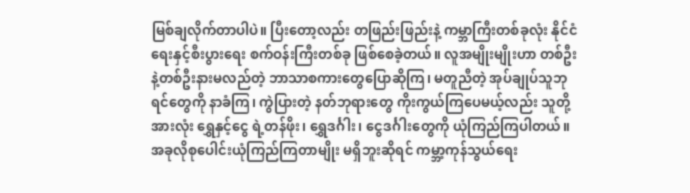မြစ်ချလိုက်တာပါပဲ။ ပြီးတော့လည်း တဖြည်းဖြည်းနဲ့ ကမ္ဘာကြီးတစ်ခုလုံး နိုင်ငံရေးနှင့်စီးပွားရေး စက်ဝန်းကြီးတစ်ခု ဖြစ်စေခဲ့တယ်။ လူအမျိုးမျိုးဟာ တစ်ဦးနဲ့တစ်ဦးနားမလည်တဲ့ ဘာသာစကားတွေပြောဆိုကြ၊ မတူညီတဲ့ အုပ်ချုပ်သူဘုရင်တွေကို နာခံကြ၊ ကွဲပြားတဲ့ နတ်ဘုရားတွေ ကိုးကွယ်ကြပေမယ့်လည်း သူတို့အားလုံး ရွှေနှင့်ငွေ ရဲ့တန်ဖိုး၊ ရွှေဒင်္ဂါး၊ ငွေဒင်္ဂါးတွေကို ယုံကြည်ကြပါတယ်။ အခုလိုစုပေါင်းယုံကြည်ကြတာမျိုး မရှိဘူးဆိုရင် ကမ္ဘာ့ကုန်သွယ်ရေး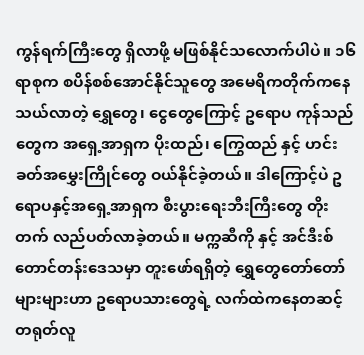ကွန်ရက်ကြီးတွေ ရှိလာဖို့ မဖြစ်နိုင်သလောက်ပါပဲ။ ၁၆ ရာစုက စပိန်စစ်အောင်နိုင်သူတွေ အမေရိကတိုက်ကနေသယ်လာတဲ့ ရွှေတွေ၊ ငွေတွေကြောင့် ဥရောပ ကုန်သည်တွေက အရှေ့အာရှက ပိုးထည်၊ ကြွေထည် နှင့် ဟင်းခတ်အမွှေးကြိုင်တွေ ဝယ်နိုင်ခဲ့တယ်။ ဒါကြောင့်ပဲ ဥရောပနှင့်အရှေ့အာရှက စီးပွားရေးဘီးကြီးတွေ တိုးတက် လည်ပတ်လာခဲ့တယ်။ မက္ကဆီကို နှင့် အင်ဒီးစ်တောင်တန်းဒေသမှာ တူးဖော်ရရှိတဲ့ ရွှေတွေတော်တော် များများဟာ ဥရောပသားတွေရဲ့ လက်ထဲကနေတဆင့် တရုတ်လူ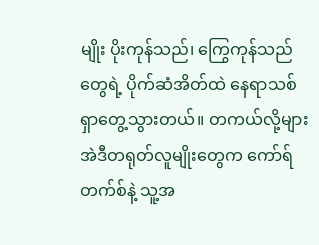မျိုး ပိုးကုန်သည်၊ ကြွေကုန်သည်တွေရဲ့ ပိုက်ဆံအိတ်ထဲ နေရာသစ်ရှာတွေ့သွားတယ်။ တကယ်လို့များ အဲဒီတရုတ်လူမျိုးတွေက ကော်ရ်တက်စ်နဲ့ သူ့အ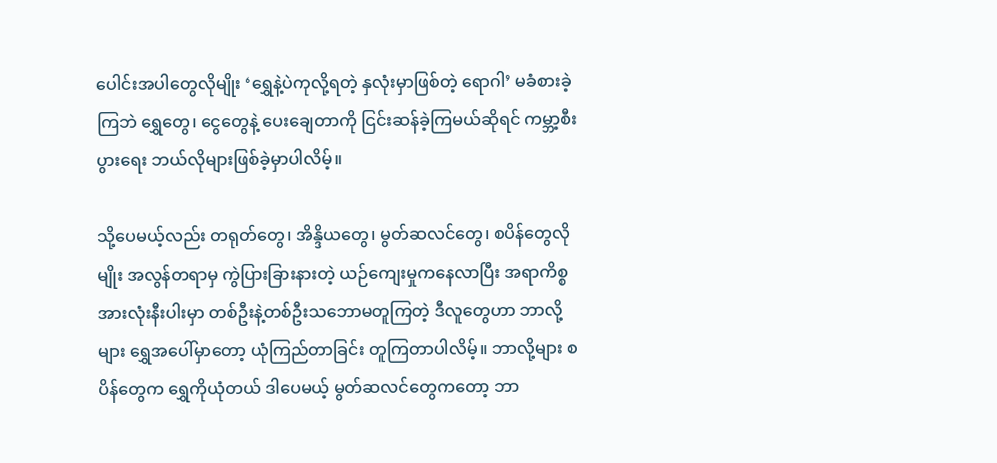ပေါင်းအပါတွေလိုမျိုး ‘ရွှေနဲ့ပဲကုလို့ရတဲ့ နှလုံးမှာဖြစ်တဲ့ ရောဂါ’ မခံစားခဲ့ကြဘဲ ရွှေတွေ၊ ငွေတွေနဲ့ ပေးချေတာကို ငြင်းဆန်ခဲ့ကြမယ်ဆိုရင် ကမ္ဘာ့စီးပွားရေး ဘယ်လိုများဖြစ်ခဲ့မှာပါလိမ့်။

သို့ပေမယ့်လည်း တရုတ်တွေ၊ အိန္ဒိယတွေ၊ မွတ်ဆလင်တွေ၊ စပိန်တွေလိုမျိုး အလွန်တရာမှ ကွဲပြားခြားနားတဲ့ ယဉ်ကျေးမှုကနေလာပြီး အရာကိစ္စအားလုံးနီးပါးမှာ တစ်ဦးနဲ့တစ်ဦးသဘောမတူကြတဲ့ ဒီလူတွေဟာ ဘာလို့များ ရွှေအပေါ်မှာတော့ ယုံကြည်တာခြင်း တူကြတာပါလိမ့်။ ဘာလို့များ စပိန်တွေက ရွှေကိုယုံတယ် ဒါပေမယ့် မွတ်ဆလင်တွေကတော့ ဘာ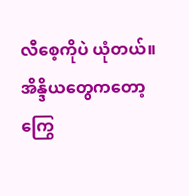လီစေ့ကိုပဲ ယုံတယ်။ အိန္ဒိယတွေကတော့ ကြွေ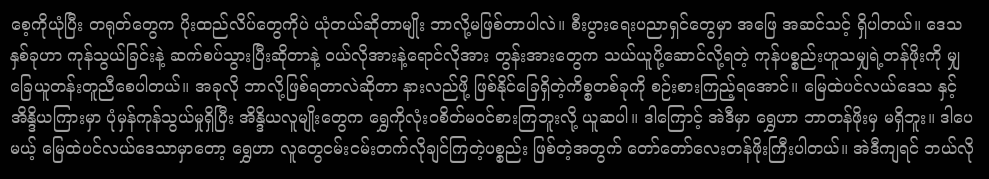စေ့ကိုယုံပြီး တရုတ်တွေက ပိုးထည်လိပ်တွေကိုပဲ ယုံတယ်ဆိုတာမျိုး ဘာလို့မဖြစ်တာပါလဲ။ စီးပွားရေးပညာရှင်တွေမှာ အဖြေ အဆင်သင့် ရှိပါတယ်။ ဒေသနှစ်ခုဟာ ကုန်သွယ်ခြင်းနဲ့ ဆက်စပ်သွားပြီးဆိုတာနဲ့ ဝယ်လိုအားနဲ့ရောင်လိုအား တွန်းအားတွေက သယ်ယူပို့ဆောင်လို့ရတဲ့ ကုန်ပစ္စည်းဟူသမျှရဲ့တန်ဖိုးကို မျှခြေယူတန်းတူညီစေပါတယ်။ အခုလို ဘာလို့ဖြစ်ရတာလဲဆိုတာ နားလည်ဖို့ ဖြစ်နိုင်ခြေရှိတဲ့ကိစ္စတစ်ခုကို စဉ်းစားကြည့်ရအောင်။ မြေထဲပင်လယ်ဒေသ နှင့် အိန္ဒိယကြားမှာ ပုံမှန်ကုန်သွယ်မှုရှိပြီး အိန္ဒိယလူမျိုးတွေက ရွှေကိုလုံးဝစိတ်မဝင်စားကြဘူးလို့ ယူဆပါ။ ဒါကြောင့် အဲဒီမှာ ရွှေဟာ ဘာတန်ဖိုးမှ မရှိဘူး။ ဒါပေမယ့် မြေထဲပင်လယ်ဒေသာမှာတော့ ရွှေဟာ လူတွေငမ်းငမ်းတက်လိုချင်ကြတဲ့ပစ္စည်း ဖြစ်တဲ့အတွက် တော်တော်လေးတန်ဖိုးကြီးပါတယ်။ အဲဒီကျရင် ဘယ်လို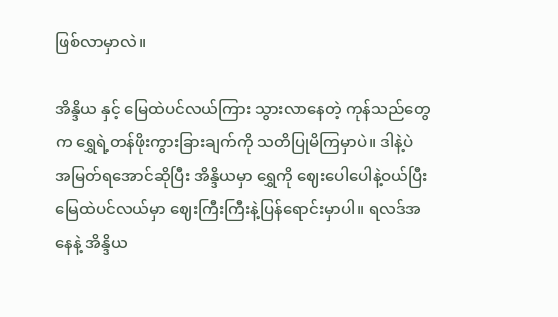ဖြစ်လာမှာလဲ။

အိန္ဒိယ နှင့် မြေထဲပင်လယ်ကြား သွားလာနေတဲ့ ကုန်သည်တွေက ရွှေရဲ့တန်ဖိုးကွားခြားချက်ကို သတိပြုမိကြမှာပဲ။ ဒါနဲ့ပဲ အမြတ်ရအောင်ဆိုပြီး အိန္ဒိယမှာ ရွှေကို ဈေးပေါပေါနဲ့ဝယ်ပြီး မြေထဲပင်လယ်မှာ ဈေးကြီးကြီးနဲ့ပြန်ရောင်းမှာပါ။ ရလဒ်အနေနဲ့ အိန္ဒိယ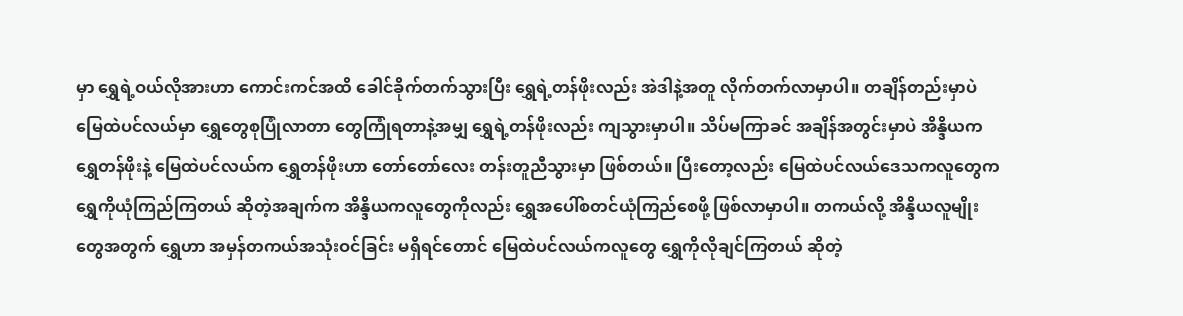မှာ ရွှေရဲ့ဝယ်လိုအားဟာ ကောင်းကင်အထိ ခေါင်ခိုက်တက်သွားပြီး ရွှေရဲ့တန်ဖိုးလည်း အဲဒါနဲ့အတူ လိုက်တက်လာမှာပါ။ တချိန်တည်းမှာပဲ မြေထဲပင်လယ်မှာ ရွှေတွေစုပြုံလာတာ တွေကြုံရတာနဲ့အမျှ ရွှေရဲ့တန်ဖိုးလည်း ကျသွားမှာပါ။ သိပ်မကြာခင် အချိန်အတွင်းမှာပဲ အိန္ဒိယက ရွှေတန်ဖိုးနဲ့ မြေထဲပင်လယ်က ရွှေတန်ဖိုးဟာ တော်တော်လေး တန်းတူညီသွားမှာ ဖြစ်တယ်။ ပြီးတော့လည်း မြေထဲပင်လယ်ဒေသကလူတွေက ရွှေကိုယုံကြည်ကြတယ် ဆိုတဲ့အချက်က အိန္ဒိယကလူတွေကိုလည်း ရွှေအပေါ်စတင်ယုံကြည်စေဖို့ ဖြစ်လာမှာပါ။ တကယ်လို့ အိန္ဒိယလူမျိုးတွေအတွက် ရွှေဟာ အမှန်တကယ်အသုံးဝင်ခြင်း မရှိရင်တောင် မြေထဲပင်လယ်ကလူတွေ ရွှေကိုလိုချင်ကြတယ် ဆိုတဲ့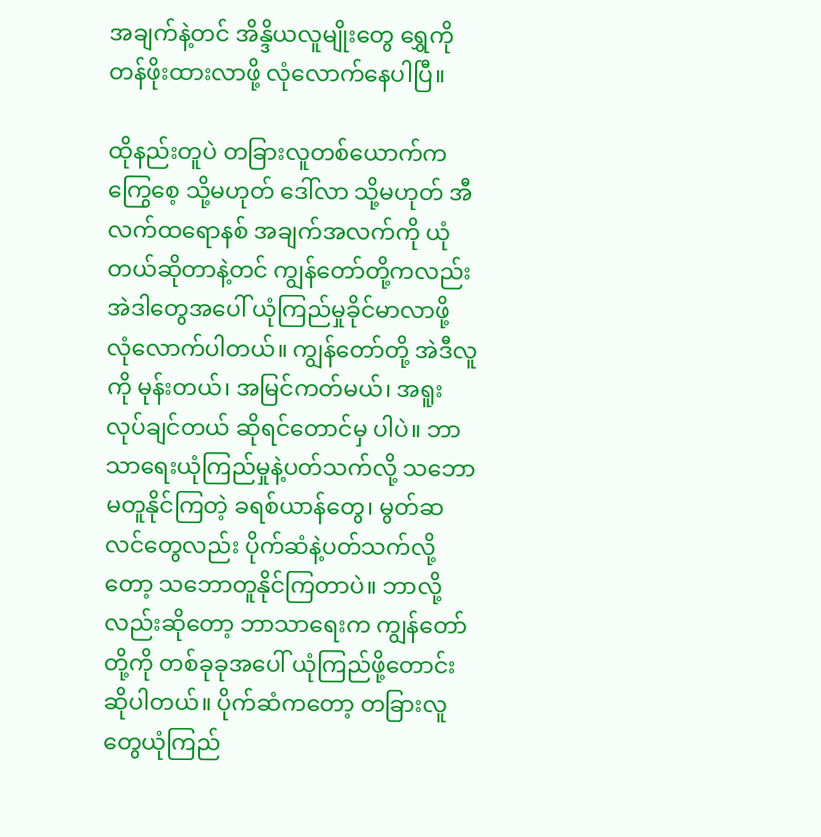အချက်နဲ့တင် အိန္ဒိယလူမျိုးတွေ ရွှေကိုတန်ဖိုးထားလာဖို့ လုံလောက်နေပါပြီ။

ထိုနည်းတူပဲ တခြားလူတစ်ယောက်က ကြွေစေ့ သို့မဟုတ် ဒေါ်လာ သို့မဟုတ် အီလက်ထရောနစ် အချက်အလက်ကို ယုံတယ်ဆိုတာနဲ့တင် ကျွန်တော်တို့ကလည်း အဲဒါတွေအပေါ် ယုံကြည်မှုခိုင်မာလာဖို့ လုံလောက်ပါတယ်။ ကျွန်တော်တို့ အဲဒီလူကို မုန်းတယ်၊ အမြင်ကတ်မယ်၊ အရူးလုပ်ချင်တယ် ဆိုရင်တောင်မှ ပါပဲ။ ဘာသာရေးယုံကြည်မှုနဲ့ပတ်သက်လို့ သဘောမတူနိုင်ကြတဲ့ ခရစ်ယာန်တွေ၊ မွတ်ဆလင်တွေလည်း ပိုက်ဆံနဲ့ပတ်သက်လို့တော့ သဘောတူနိုင်ကြတာပဲ။ ဘာလို့လည်းဆိုတော့ ဘာသာရေးက ကျွန်တော်တို့ကို တစ်ခုခုအပေါ် ယုံကြည်ဖို့တောင်းဆိုပါတယ်။ ပိုက်ဆံကတော့ တခြားလူတွေယုံကြည်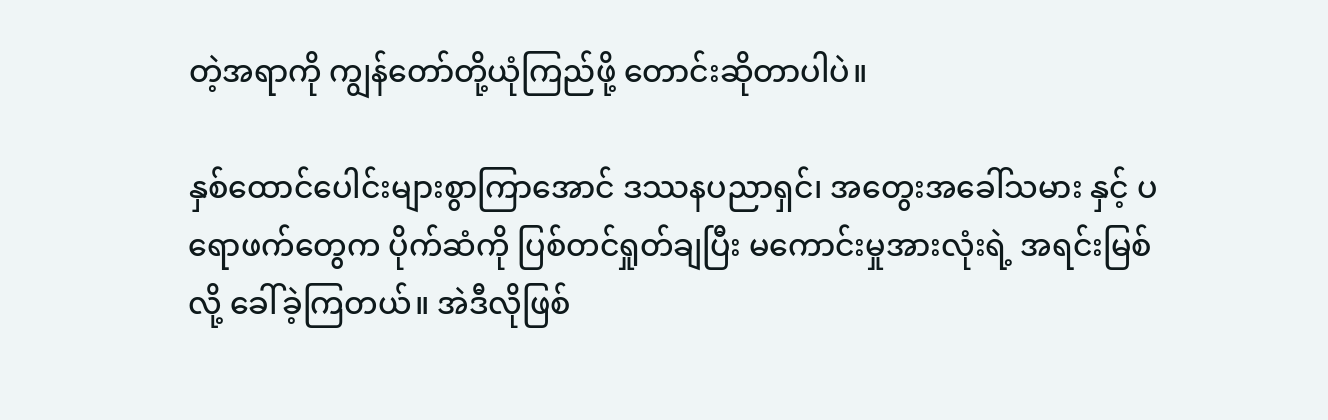တဲ့အရာကို ကျွန်တော်တို့ယုံကြည်ဖို့ တောင်းဆိုတာပါပဲ။

နှစ်ထောင်ပေါင်းများစွာကြာအောင် ဒဿနပညာရှင်၊ အတွေးအခေါ်သမား နှင့် ပရောဖက်တွေက ပိုက်ဆံကို ပြစ်တင်ရှုတ်ချပြီး မကောင်းမှုအားလုံးရဲ့ အရင်းမြစ်လို့ ခေါ်ခဲ့ကြတယ်။ အဲဒီလိုဖြစ်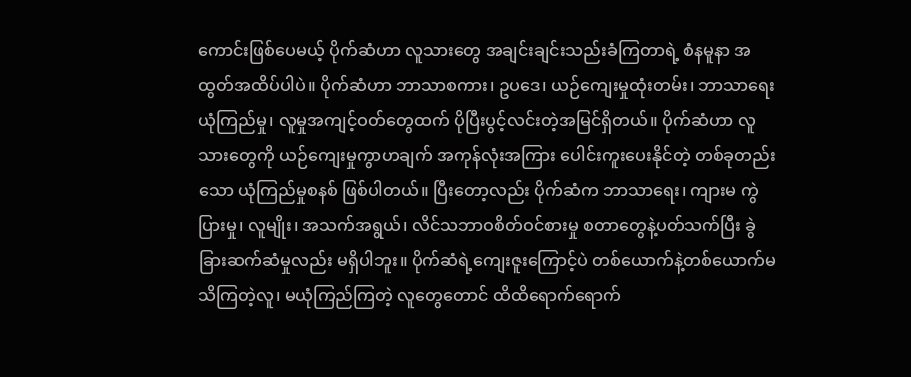ကောင်းဖြစ်ပေမယ့် ပိုက်ဆံဟာ လူသားတွေ အချင်းချင်းသည်းခံကြတာရဲ့ စံနမူနာ အထွတ်အထိပ်ပါပဲ။ ပိုက်ဆံဟာ ဘာသာစကား၊ ဥပဒေ၊ ယဉ်ကျေးမှုထုံးတမ်း၊ ဘာသာရေးယုံကြည်မှု၊ လူမှုအကျင့်ဝတ်တွေထက် ပိုပြီးပွင့်လင်းတဲ့အမြင်ရှိတယ်။ ပိုက်ဆံဟာ လူသားတွေကို ယဉ်ကျေးမှုကွာဟချက် အကုန်လုံးအကြား ပေါင်းကူးပေးနိုင်တဲ့ တစ်ခုတည်းသော ယုံကြည်မှုစနစ် ဖြစ်ပါတယ်။ ပြီးတော့လည်း ပိုက်ဆံက ဘာသာရေး၊ ကျားမ ကွဲပြားမှု၊ လူမျိုး၊ အသက်အရွယ်၊ လိင်သဘာဝစိတ်ဝင်စားမှု စတာတွေနဲ့ပတ်သက်ပြီး ခွဲခြားဆက်ဆံမှုလည်း မရှိပါဘူး။ ပိုက်ဆံရဲ့ကျေးဇူးကြောင့်ပဲ တစ်ယောက်နဲ့တစ်ယောက်မသိကြတဲ့လူ၊ မယုံကြည်ကြတဲ့ လူတွေတောင် ထိထိရောက်ရောက်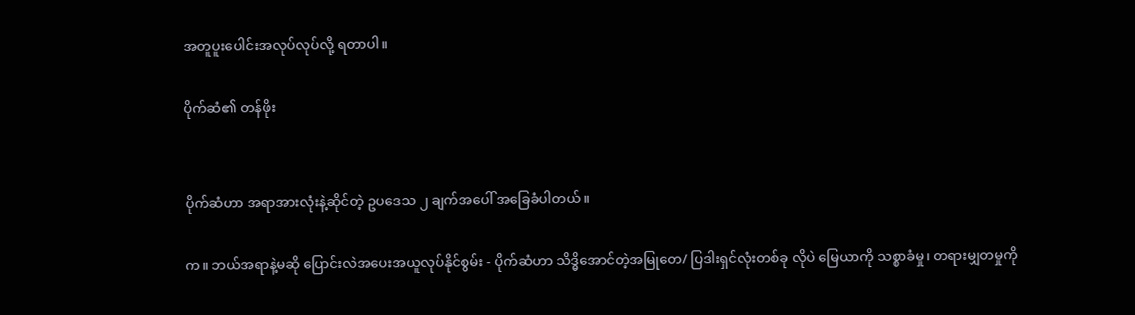အတူပူးပေါင်းအလုပ်လုပ်လို့ ရတာပါ။

ပိုက်ဆံ၏ တန်ဖိုး


ပိုက်ဆံဟာ အရာအားလုံးနဲ့ဆိုင်တဲ့ ဥပဒေသ ၂ ချက်အပေါ် အခြေခံပါတယ်။

က။ ဘယ်အရာနဲ့မဆို ပြောင်းလဲအပေးအယူလုပ်နိုင်စွမ်း - ပိုက်ဆံဟာ သိဒ္ဓိအောင်တဲ့အမြုတေ/ ပြဒါးရှင်လုံးတစ်ခု လိုပဲ မြေယာကို သစ္စာခံမှု၊ တရားမျှတမှုကို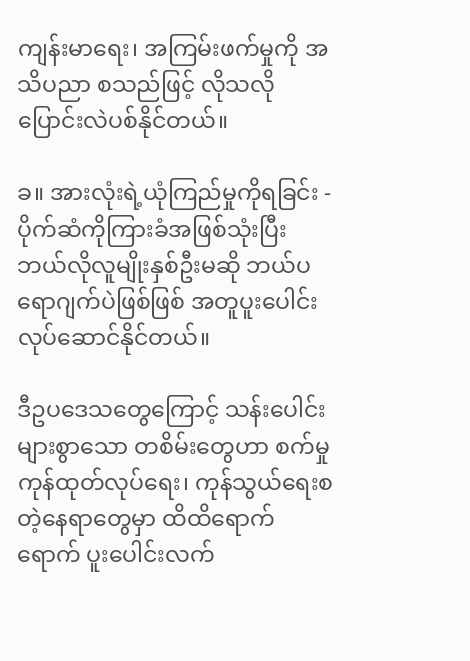ကျန်းမာရေး၊ အကြမ်းဖက်မှုကို အသိပညာ စသည်ဖြင့် လိုသလိုပြောင်းလဲပစ်နိုင်တယ်။

ခ။ အားလုံးရဲ့ယုံကြည်မှုကိုရခြင်း - ပိုက်ဆံကိုကြားခံအဖြစ်သုံးပြီး ဘယ်လိုလူမျိုးနှစ်ဦးမဆို ဘယ်ပရောဂျက်ပဲဖြစ်ဖြစ် အတူပူးပေါင်းလုပ်ဆောင်နိုင်တယ်။

ဒီဥပဒေသတွေကြောင့် သန်းပေါင်းများစွာသော တစိမ်းတွေဟာ စက်မှုကုန်ထုတ်လုပ်ရေး၊ ကုန်သွယ်ရေးစတဲ့နေရာတွေမှာ ထိထိရောက်ရောက် ပူးပေါင်းလက်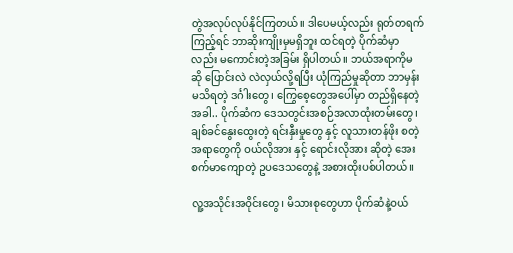တွဲအလုပ်လုပ်နိုင်ကြတယ်။ ဒါပေမယ့်လည်း ရုတ်တရက်ကြည့်ရင် ဘာဆိုးကျိုးမှမရှိဘူး ထင်ရတဲ့ ပိုက်ဆံမှာလည်း မကောင်းတဲ့အခြမ်း ရှိပါတယ်။ ဘယ်အရာကိုမဆို ပြောင်းလဲ လဲလှယ်လို့ရပြီး ယုံကြည်မှုဆိုတာ ဘာမှန်းမသိရတဲ့ ဒင်္ဂါးတွေ၊ ကြွေစေ့တွေအပေါ်မှာ တည်ရှိနေတဲ့အခါ.. ပိုက်ဆံက ဒေသတွင်းအစဉ်အလာထုံးတမ်းတွေ၊ ချစ်ခင်နွေးထွေးတဲ့ ရင်းနှီးမှုတွေ နှင့် လူသားတန်ဖိုး စတဲ့အရာတွေကို ဝယ်လိုအား နှင့် ရောင်းလိုအား ဆိုတဲ့ အေးစက်မာကျောတဲ့ ဥပဒေသတွေနဲ့ အစားထိုးပစ်ပါတယ်။

လူ့အသိုင်းအဝိုင်းတွေ၊ မိသားစုတွေဟာ ပိုက်ဆံနဲ့ဝယ်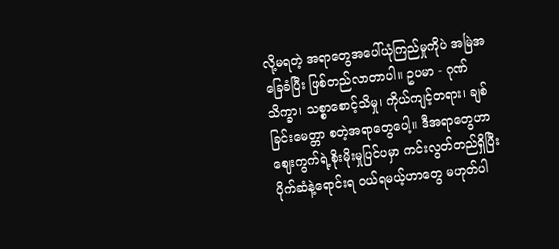လို့မရတဲ့ အရာတွေအပေါ်ယုံကြည်မှုကိုပဲ အမြဲအခြေခံပြီး ဖြစ်တည်လာတာပါ။ ဥပမာ - ဂုဏ်သိက္ခာ၊ သစ္စာစောင့်သိမှု၊ ကိုယ်ကျင့်တရား၊ ချစ်ခြင်းမေတ္တာ စတဲ့အရာတွေပေါ့။ ဒီအရာတွေဟာ ဈေးကွက်ရဲ့စိုးမိုးမှုပြင်ပမှာ ကင်းလွတ်တည်ရှိပြီး ပိုက်ဆံနဲ့ရောင်းရ ဝယ်ရမယ့်ဟာတွေ မဟုတ်ပါ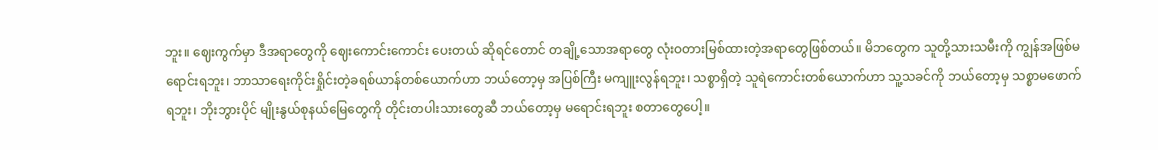ဘူး။ ဈေးကွက်မှာ ဒီအရာတွေကို ဈေးကောင်းကောင်း ပေးတယ် ဆိုရင်တောင် တချို့သောအရာတွေ လုံးဝတားမြစ်ထားတဲ့အရာတွေဖြစ်တယ်။ မိဘတွေက သူတို့သားသမီးကို ကျွန်အဖြစ်မရောင်းရဘူး၊ ဘာသာရေးကိုင်းရှိုင်းတဲ့ခရစ်ယာန်တစ်ယောက်ဟာ ဘယ်တော့မှ အပြစ်ကြီး မကျူးလွန်ရဘူး၊ သစ္စာရှိတဲ့ သူရဲကောင်းတစ်ယောက်ဟာ သူ့သခင်ကို ဘယ်တော့မှ သစ္စာမဖောက်ရဘူး၊ ဘိုးဘွားပိုင် မျိုးနွယ်စုနယ်မြေတွေကို တိုင်းတပါးသားတွေဆီ ဘယ်တော့မှ မရောင်းရဘူး စတာတွေပေါ့။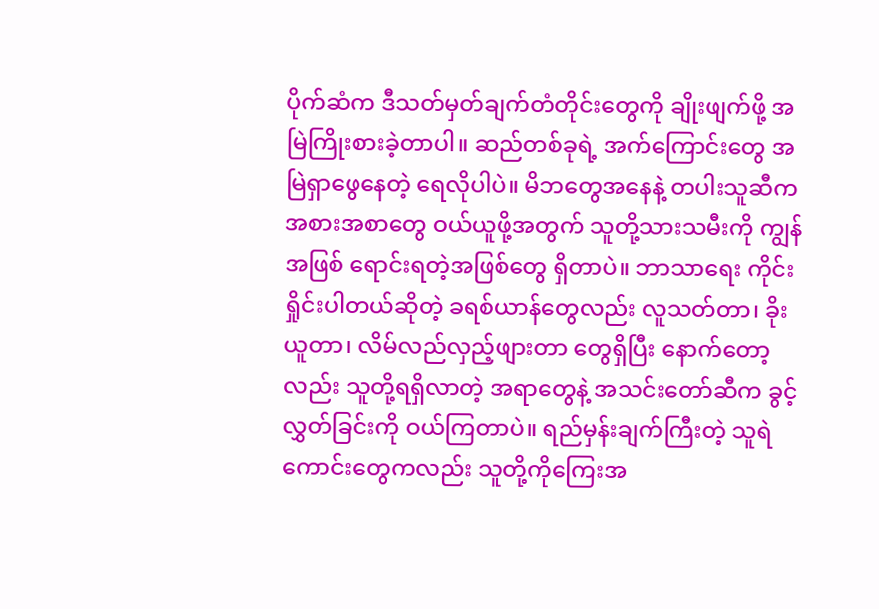ပိုက်ဆံက ဒီသတ်မှတ်ချက်တံတိုင်းတွေကို ချိုးဖျက်ဖို့ အမြဲကြိုးစားခဲ့တာပါ။ ဆည်တစ်ခုရဲ့ အက်ကြောင်းတွေ အမြဲရှာဖွေနေတဲ့ ရေလိုပါပဲ။ မိဘတွေအနေနဲ့ တပါးသူဆီက အစားအစာတွေ ဝယ်ယူဖို့အတွက် သူတို့သားသမီးကို ကျွန်အဖြစ် ရောင်းရတဲ့အဖြစ်တွေ ရှိတာပဲ။ ဘာသာရေး ကိုင်းရှိုင်းပါတယ်ဆိုတဲ့ ခရစ်ယာန်တွေလည်း လူသတ်တာ၊ ခိုးယူတာ၊ လိမ်လည်လှည့်ဖျားတာ တွေရှိပြီး နောက်တော့လည်း သူတို့ရရှိလာတဲ့ အရာတွေနဲ့ အသင်းတော်ဆီက ခွင့်လွှတ်ခြင်းကို ဝယ်ကြတာပဲ။ ရည်မှန်းချက်ကြီးတဲ့ သူရဲကောင်းတွေကလည်း သူတို့ကိုကြေးအ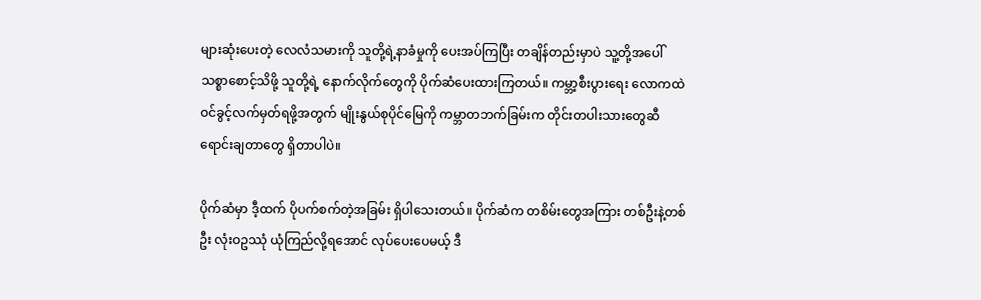များဆုံးပေးတဲ့ လေလံသမားကို သူတို့ရဲ့နာခံမှုကို ပေးအပ်ကြပြီး တချိန်တည်းမှာပဲ သူ့တို့အပေါ်သစ္စာစောင့်သိဖို့ သူတို့ရဲ့ နောက်လိုက်တွေကို ပိုက်ဆံပေးထားကြတယ်။ ကမ္ဘာ့စီးပွားရေး လောကထဲ ဝင်ခွင့်လက်မှတ်ရဖို့အတွက် မျိုးနွယ်စုပိုင်မြေကို ကမ္ဘာတဘက်ခြမ်းက တိုင်းတပါးသားတွေဆီ ရောင်းချတာတွေ ရှိတာပါပဲ။

ပိုက်ဆံမှာ ဒီ့ထက် ပိုပက်စက်တဲ့အခြမ်း ရှိပါသေးတယ်။ ပိုက်ဆံက တစိမ်းတွေအကြား တစ်ဦးနဲ့တစ်ဦး လုံးဝဥဿုံ ယုံကြည်လို့ရအောင် လုပ်ပေးပေမယ့် ဒီ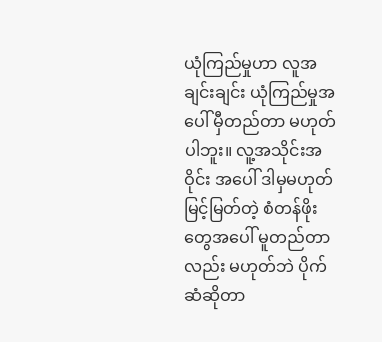ယုံကြည်မှုဟာ လူအချင်းချင်း ယုံကြည်မှုအပေါ် မှီတည်တာ မဟုတ်ပါဘူး။ လူ့အသိုင်းအဝိုင်း အပေါ် ဒါမှမဟုတ် မြင့်မြတ်တဲ့ စံတန်ဖိုးတွေအပေါ် မူတည်တာလည်း မဟုတ်ဘဲ ပိုက်ဆံဆိုတာ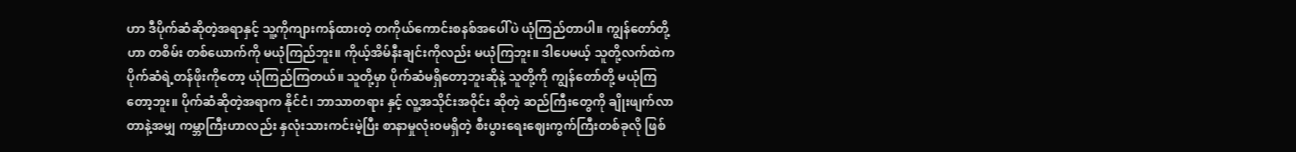ဟာ ဒီပိုက်ဆံဆိုတဲ့အရာနှင့် သူ့ကိုကျားကန်ထားတဲ့ တကိုယ်ကောင်းစနစ်အပေါ်ပဲ ယုံကြည်တာပါ။ ကျွန်တော်တို့ဟာ တစိမ်း တစ်ယောက်ကို မယုံကြည်ဘူး။ ကိုယ့်အိမ်နီးချင်းကိုလည်း မယုံကြဘူး။ ဒါပေမယ့် သူတို့လက်ထဲက ပိုက်ဆံရဲ့တန်ဖိုးကိုတော့ ယုံကြည်ကြတယ်။ သူတို့မှာ ပိုက်ဆံမရှိတော့ဘူးဆိုနဲ့ သူတို့ကို ကျွန်တော်တို့ မယုံကြတော့ဘူး။ ပိုက်ဆံဆိုတဲ့အရာက နိုင်ငံ၊ ဘာသာတရား နှင့် လူ့အသိုင်းအဝိုင်း ဆိုတဲ့ ဆည်ကြီးတွေကို ချိုးဖျက်လာတာနဲ့အမျှ ကမ္ဘာကြီးဟာလည်း နှလုံးသားကင်းမဲ့ပြီး စာနာမှုလုံးဝမရှိတဲ့ စီးပွားရေးဈေးကွက်ကြီးတစ်ခုလို ဖြစ်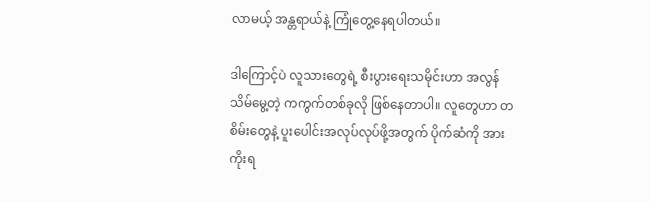လာမယ့် အန္တရာယ်နဲ့ ကြုံတွေ့နေရပါတယ်။

ဒါကြောင့်ပဲ လူသားတွေရဲ့ စီးပွားရေးသမိုင်းဟာ အလွန်သိမ်မွေ့တဲ့ ကကွက်တစ်ခုလို ဖြစ်နေတာပါ။ လူတွေဟာ တစိမ်းတွေနဲ့ ပူးပေါင်းအလုပ်လုပ်ဖို့အတွက် ပိုက်ဆံကို အားကိုးရ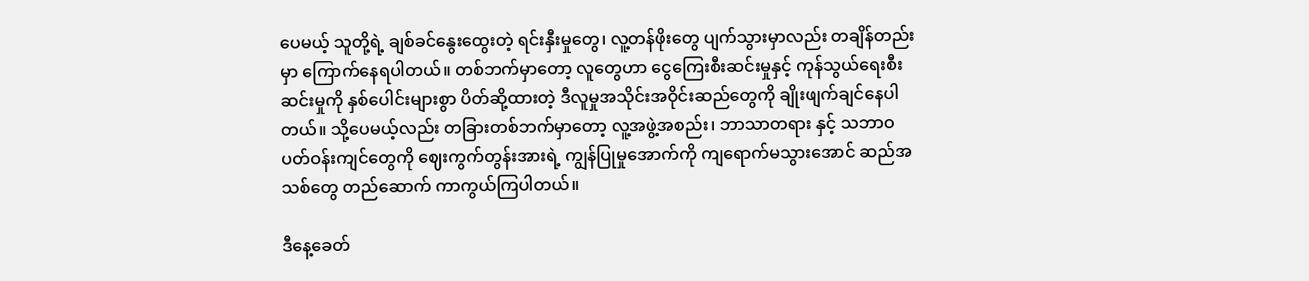ပေမယ့် သူတို့ရဲ့ ချစ်ခင်နွေးထွေးတဲ့ ရင်းနှီးမှုတွေ၊ လူ့တန်ဖိုးတွေ ပျက်သွားမှာလည်း တချိန်တည်းမှာ ကြောက်နေရပါတယ်။ တစ်ဘက်မှာတော့ လူတွေဟာ ငွေကြေးစီးဆင်းမှုနှင့် ကုန်သွယ်ရေးစီးဆင်းမှုကို နှစ်ပေါင်းများစွာ ပိတ်ဆို့ထားတဲ့ ဒီလူမှုအသိုင်းအဝိုင်းဆည်တွေကို ချိုးဖျက်ချင်နေပါတယ်။ သို့ပေမယ့်လည်း တခြားတစ်ဘက်မှာတော့ လူ့အဖွဲ့အစည်း၊ ဘာသာတရား နှင့် သဘာဝပတ်ဝန်းကျင်တွေကို ဈေးကွက်တွန်းအားရဲ့ ကျွန်ပြုမှုအောက်ကို ကျရောက်မသွားအောင် ဆည်အသစ်တွေ တည်ဆောက် ကာကွယ်ကြပါတယ်။

ဒီနေ့ခေတ်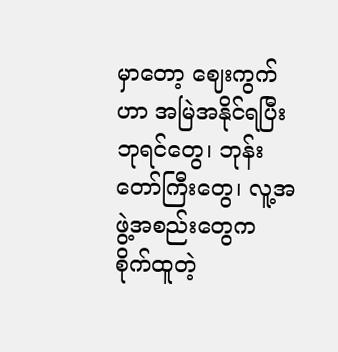မှာတော့ ဈေးကွက်ဟာ အမြဲအနိုင်ရပြီး ဘုရင်တွေ၊ ဘုန်းတော်ကြီးတွေ၊ လူ့အဖွဲ့အစည်းတွေက စိုက်ထူတဲ့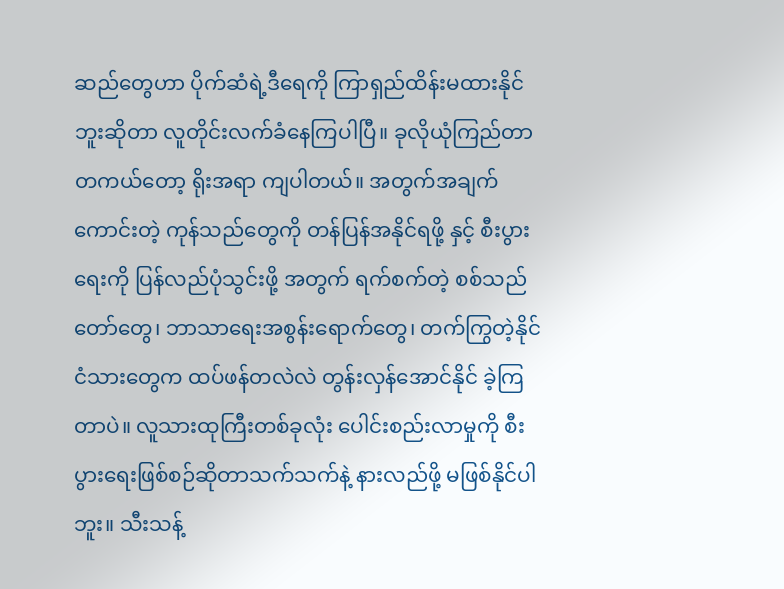ဆည်တွေဟာ ပိုက်ဆံရဲ့ဒီရေကို ကြာရှည်ထိန်းမထားနိုင်ဘူးဆိုတာ လူတိုင်းလက်ခံနေကြပါပြီ။ ခုလိုယုံကြည်တာ တကယ်တော့ ရိုးအရာ ကျပါတယ်။ အတွက်အချက်ကောင်းတဲ့ ကုန်သည်တွေကို တန်ပြန်အနိုင်ရဖို့ နှင့် စီးပွားရေးကို ပြန်လည်ပုံသွင်းဖို့ အတွက် ရက်စက်တဲ့ စစ်သည်တော်တွေ၊ ဘာသာရေးအစွန်းရောက်တွေ၊ တက်ကြွတဲ့နိုင်ငံသားတွေက ထပ်ဖန်တလဲလဲ တွန်းလှန်အောင်နိုင် ခဲ့ကြတာပဲ။ လူသားထုကြီးတစ်ခုလုံး ပေါင်းစည်းလာမှုကို စီးပွားရေးဖြစ်စဉ်ဆိုတာသက်သက်နဲ့ နားလည်ဖို့ မဖြစ်နိုင်ပါဘူး။ သီးသန့်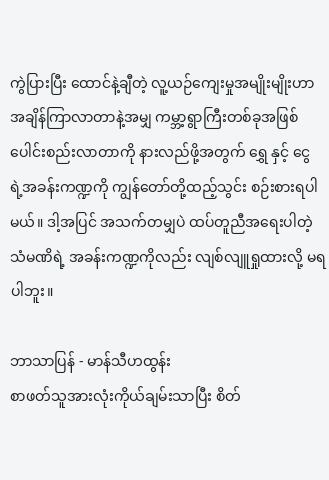ကွဲပြားပြီး ထောင်နဲ့ချီတဲ့ လူ့ယဉ်ကျေးမှုအမျိုးမျိုးဟာ အချိန်ကြာလာတာနဲ့အမျှ ကမ္ဘာ့ရွာကြီးတစ်ခုအဖြစ် ပေါင်းစည်းလာတာကို နားလည်ဖို့အတွက် ရွှေ နှင့် ငွေ ရဲ့အခန်းကဏ္ဍကို ကျွန်တော်တို့ထည့်သွင်း စဉ်းစားရပါမယ်။ ဒါ့အပြင် အသက်တမျှပဲ ထပ်တူညီအရေးပါတဲ့ သံမဏိရဲ့ အခန်းကဏ္ဍကိုလည်း လျစ်လျူရှုထားလို့ မရပါဘူး။

ဘာသာပြန် - မာန်သီဟထွန်း
စာဖတ်သူအားလုံးကိုယ်ချမ်းသာပြီး စိတ်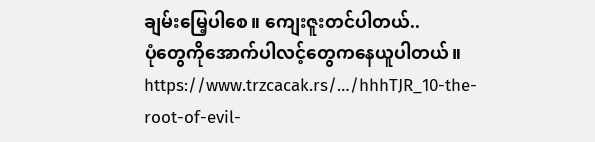ချမ်းမြေ့ပါစေ။ ကျေးဇူးတင်ပါတယ်..
ပုံတွေကိုအောက်ပါလင့်တွေကနေယူပါတယ်။
https://www.trzcacak.rs/…/hhhTJR_10-the-root-of-evil-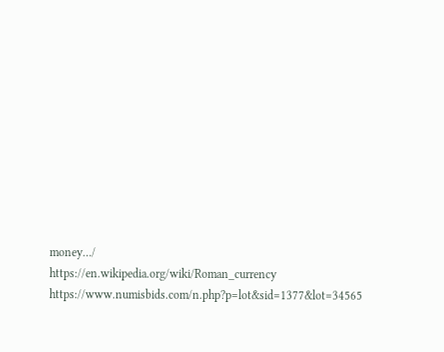money…/
https://en.wikipedia.org/wiki/Roman_currency
https://www.numisbids.com/n.php?p=lot&sid=1377&lot=34565